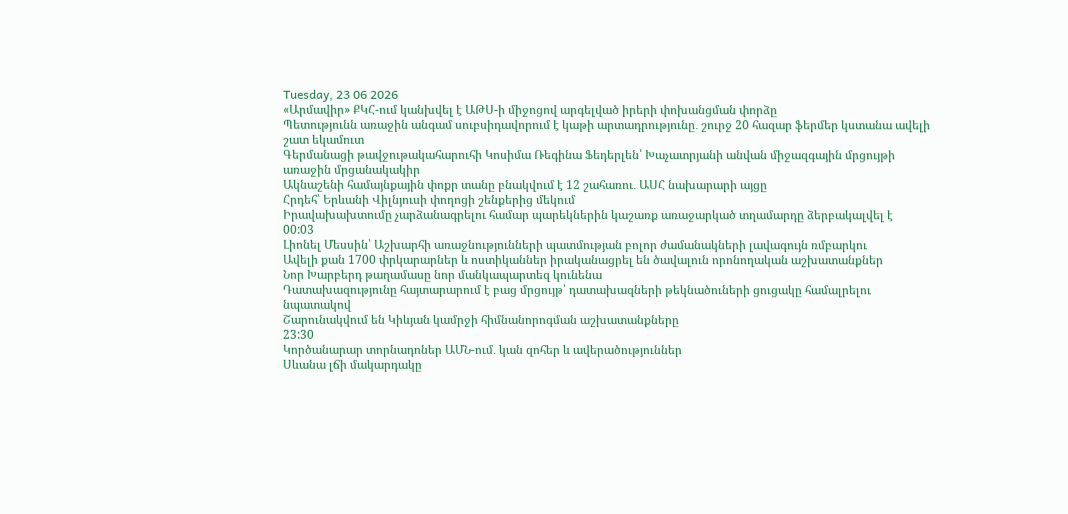Tuesday, 23 06 2026
«Արմավիր» ՔԿՀ-ում կանխվել է ԱԹՍ-ի միջոցով արգելված իրերի փոխանցման փորձը
Պետությունն առաջին անգամ սուբսիդավորում է կաթի արտադրությունը․ շուրջ 20 հազար ֆերմեր կստանա ավելի շատ եկամուտ
Գերմանացի թավջութակահարուհի Կոսիմա Ռեգինա Ֆեդերլեն՝ Խաչատրյանի անվան միջազգային մրցույթի առաջին մրցանակակիր
Ակնաշենի համայնքային փոքր տանը բնակվում է 12 շահառու․ ԱՍՀ նախարարի այցը
Հրդեհ՝ Երևանի Վիլնյուսի փողոցի շենքերից մեկում
Իրավախախտումը չարձանագրելու համար պարեկներին կաշառք առաջարկած տղամարդը ձերբակալվել է
00:03
Լիոնել Մեսսին՝ Աշխարհի առաջնությունների պատմության բոլոր ժամանակների լավագույն ռմբարկու
Ավելի քան 1700 փրկարարներ և ոստիկաններ իրականացրել են ծավալուն որոնողական աշխատանքներ
Նոր Խարբերդ թաղամասը նոր մանկապարտեզ կունենա
Դատախազությունը հայտարարում է բաց մրցույթ՝ դատախազների թեկնածուների ցուցակը համալրելու նպատակով
Շարունակվում են Կիևյան կամրջի հիմնանորոգման աշխատանքները
23:30
Կործանարար տորնադոներ ԱՄՆ-ում․ կան զոհեր և ավերածություններ
Սևանա լճի մակարդակը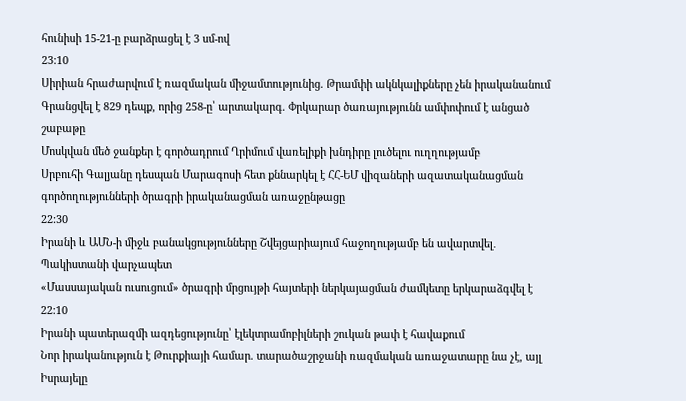հունիսի 15-21-ը բարձրացել է 3 սմ-ով
23:10
Սիրիան հրաժարվում է ռազմական միջամտությունից. Թրամփի ակնկալիքները չեն իրականանում
Գրանցվել է 829 դեպք, որից 258-ը՝ արտակարգ. Փրկարար ծառայությունն ամփոփում է անցած շաբաթը
Մոսկվան մեծ ջանքեր է գործադրում Ղրիմում վառելիքի խնդիրը լուծելու ուղղությամբ
Սրբուհի Գալյանը դեսպան Մարագոսի հետ քննարկել է ՀՀ-ԵՄ վիզաների ազատականացման գործողությունների ծրագրի իրականացման առաջընթացը
22:30
Իրանի և ԱՄՆ-ի միջև բանակցությունները Շվեյցարիայում հաջողությամբ են ավարտվել․ Պակիստանի վարչապետ
«Մասսայական ուսուցում» ծրագրի մրցույթի հայտերի ներկայացման ժամկետը երկարաձգվել է
22:10
Իրանի պատերազմի ազդեցությունը՝ էլեկտրամոբիլների շուկան թափ է հավաքում
Նոր իրականություն է Թուրքիայի համար. տարածաշրջանի ռազմական առաջատարը նա չէ, այլ Իսրայելը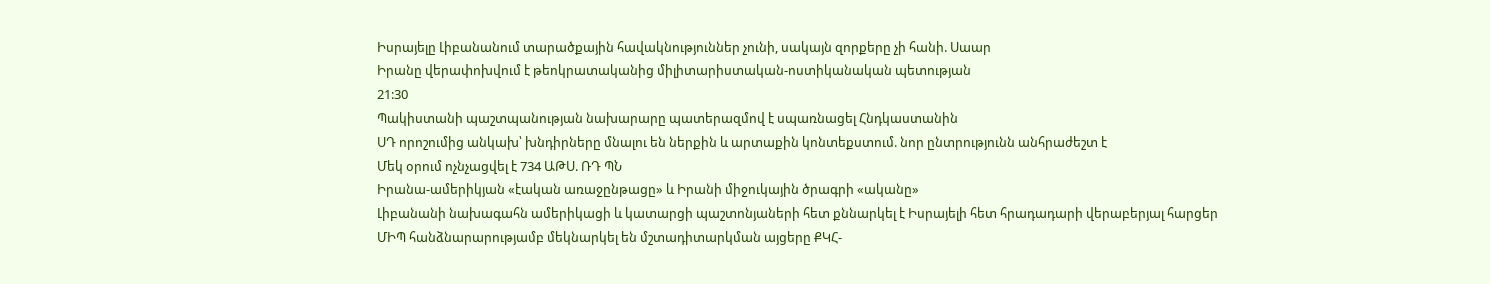Իսրայելը Լիբանանում տարածքային հավակնություններ չունի, սակայն զորքերը չի հանի. Սաար
Իրանը վերափոխվում է թեոկրատականից միլիտարիստական-ոստիկանական պետության
21:30
Պակիստանի պաշտպանության նախարարը պատերազմով է սպառնացել Հնդկաստանին
ՍԴ որոշումից անկախ՝ խնդիրները մնալու են ներքին և արտաքին կոնտեքստում. նոր ընտրությունն անհրաժեշտ է
Մեկ օրում ոչնչացվել է 734 ԱԹՍ. ՌԴ ՊՆ
Իրանա-ամերիկյան «էական առաջընթացը» և Իրանի միջուկային ծրագրի «ականը»
Լիբանանի նախագահն ամերիկացի և կատարցի պաշտոնյաների հետ քննարկել է Իսրայելի հետ հրադադարի վերաբերյալ հարցեր
ՄԻՊ հանձնարարությամբ մեկնարկել են մշտադիտարկման այցերը ՔԿՀ-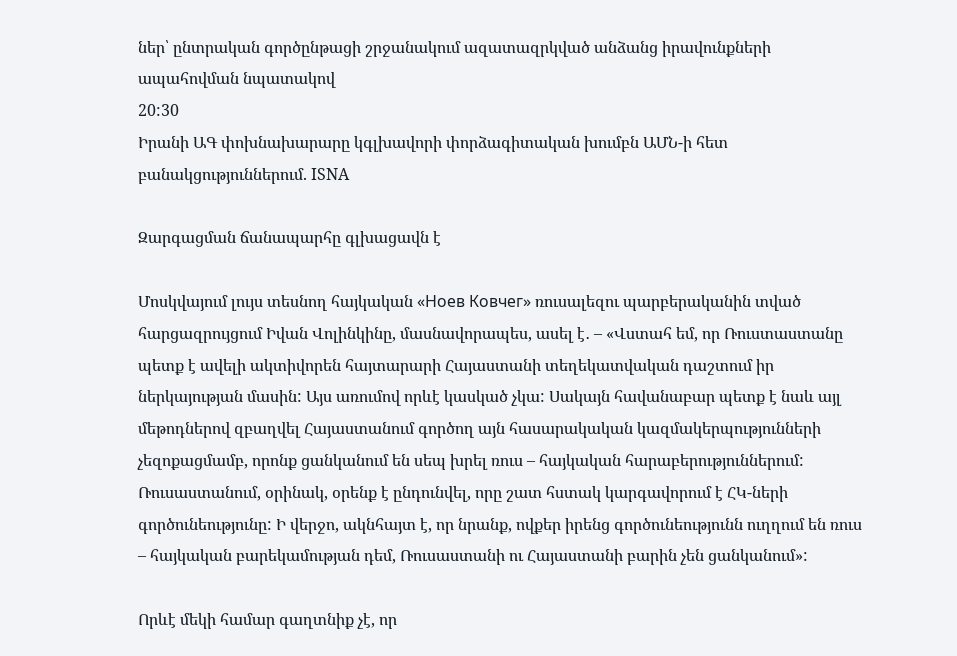ներ՝ ընտրական գործընթացի շրջանակում ազատազրկված անձանց իրավունքների ապահովման նպատակով
20:30
Իրանի ԱԳ փոխնախարարը կգլխավորի փորձագիտական խումբն ԱՄՆ-ի հետ բանակցություններում. ISNA

Զարգացման ճանապարհը գլխացավն է

Մոսկվայում լույս տեսնող հայկական «Ноев Ковчег» ռուսալեզու պարբերականին տված հարցազրույցում Իվան Վոլինկինը, մասնավորապես, ասել է․ – «Վստահ եմ, որ Ռուստաստանը պետք է ավելի ակտիվորեն հայտարարի Հայաստանի տեղեկատվական դաշտում իր ներկայության մասին: Այս առումով որևէ կասկած չկա: Սակայն հավանաբար պետք է նաև այլ մեթոդներով զբաղվել Հայաստանում գործող այն հասարակական կազմակերպությունների չեզոքացմամբ, որոնք ցանկանում են սեպ խրել ռուս – հայկական հարաբերություններում: Ռուսաստանում, օրինակ, օրենք է ընդունվել, որը շատ հստակ կարգավորում է ՀԿ-ների գործունեությունը: Ի վերջո, ակնհայտ է, որ նրանք, ովքեր իրենց գործունեությունն ուղղում են ռուս – հայկական բարեկամության դեմ, Ռուսաստանի ու Հայաստանի բարին չեն ցանկանում»:

Որևէ մեկի համար գաղտնիք չէ, որ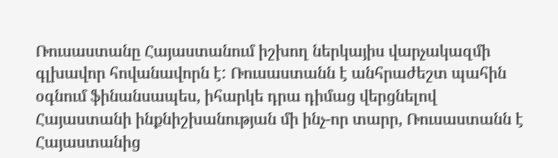Ռուսաստանը Հայաստանում իշխող ներկայիս վարչակազմի գլխավոր հովանավորն է: Ռուսաստանն է անհրաժեշտ պահին օգնում ֆինանսապես, իհարկե դրա դիմաց վերցնելով Հայաստանի ինքնիշխանության մի ինչ-որ տարր, Ռուսաստանն է Հայաստանից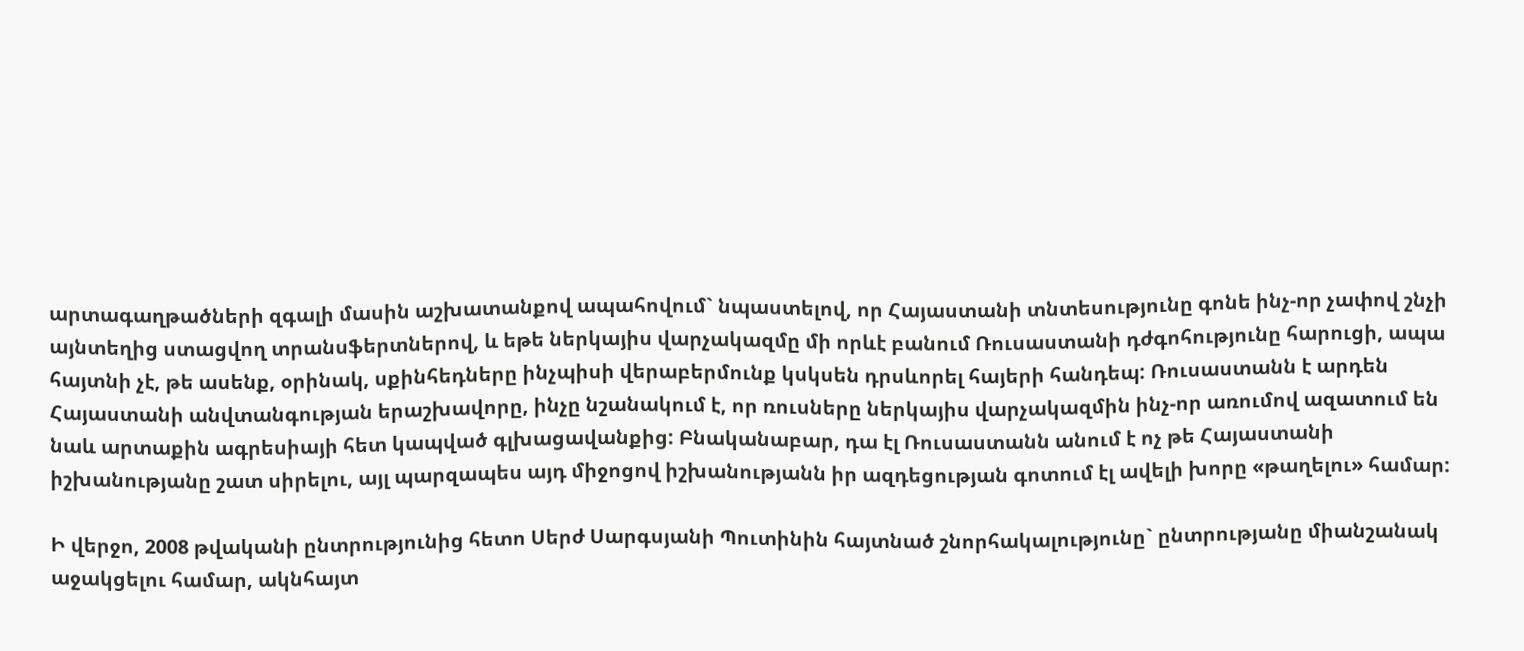արտագաղթածների զգալի մասին աշխատանքով ապահովում` նպաստելով, որ Հայաստանի տնտեսությունը գոնե ինչ-որ չափով շնչի այնտեղից ստացվող տրանսֆերտներով, և եթե ներկայիս վարչակազմը մի որևէ բանում Ռուսաստանի դժգոհությունը հարուցի, ապա հայտնի չէ, թե ասենք, օրինակ, սքինհեդները ինչպիսի վերաբերմունք կսկսեն դրսևորել հայերի հանդեպ: Ռուսաստանն է արդեն Հայաստանի անվտանգության երաշխավորը, ինչը նշանակում է, որ ռուսները ներկայիս վարչակազմին ինչ-որ առումով ազատում են նաև արտաքին ագրեսիայի հետ կապված գլխացավանքից: Բնականաբար, դա էլ Ռուսաստանն անում է ոչ թե Հայաստանի իշխանությանը շատ սիրելու, այլ պարզապես այդ միջոցով իշխանությանն իր ազդեցության գոտում էլ ավելի խորը «թաղելու» համար:

Ի վերջո, 2008 թվականի ընտրությունից հետո Սերժ Սարգսյանի Պուտինին հայտնած շնորհակալությունը` ընտրությանը միանշանակ աջակցելու համար, ակնհայտ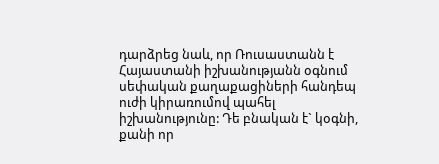դարձրեց նաև, որ Ռուսաստանն է Հայաստանի իշխանությանն օգնում սեփական քաղաքացիների հանդեպ ուժի կիրառումով պահել իշխանությունը: Դե բնական է` կօգնի, քանի որ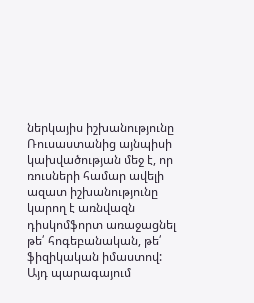ներկայիս իշխանությունը Ռուսաստանից այնպիսի կախվածության մեջ է, որ ռուսների համար ավելի ազատ իշխանությունը կարող է առնվազն դիսկոմֆորտ առաջացնել թե՛ հոգեբանական, թե՛ ֆիզիկական իմաստով: Այդ պարագայում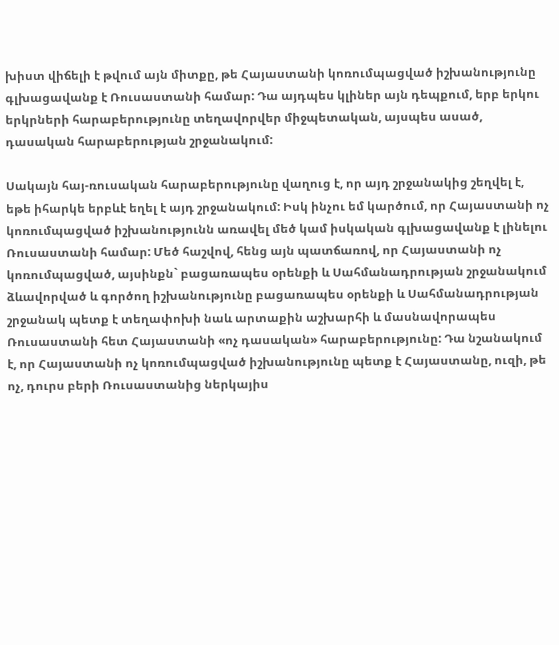խիստ վիճելի է թվում այն միտքը, թե Հայաստանի կոռումպացված իշխանությունը գլխացավանք է Ռուսաստանի համար: Դա այդպես կլիներ այն դեպքում, երբ երկու երկրների հարաբերությունը տեղավորվեր միջպետական, այսպես ասած, դասական հարաբերության շրջանակում:

Սակայն հայ-ռուսական հարաբերությունը վաղուց է, որ այդ շրջանակից շեղվել է, եթե իհարկե երբևէ եղել է այդ շրջանակում: Իսկ ինչու եմ կարծում, որ Հայաստանի ոչ կոռումպացված իշխանությունն առավել մեծ կամ իսկական գլխացավանք է լինելու Ռուսաստանի համար: Մեծ հաշվով, հենց այն պատճառով, որ Հայաստանի ոչ կոռումպացված, այսինքն` բացառապես օրենքի և Սահմանադրության շրջանակում ձևավորված և գործող իշխանությունը բացառապես օրենքի և Սահմանադրության շրջանակ պետք է տեղափոխի նաև արտաքին աշխարհի և մասնավորապես Ռուսաստանի հետ Հայաստանի «ոչ դասական» հարաբերությունը: Դա նշանակում է, որ Հայաստանի ոչ կոռումպացված իշխանությունը պետք է Հայաստանը, ուզի, թե ոչ, դուրս բերի Ռուսաստանից ներկայիս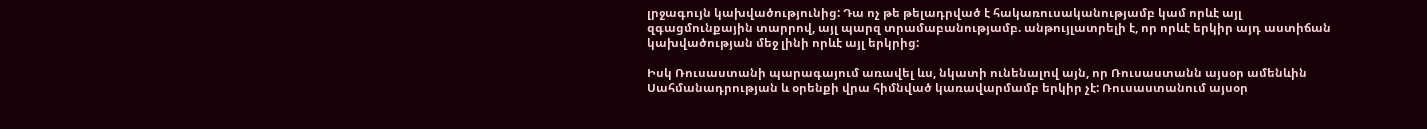լրջագույն կախվածությունից: Դա ոչ թե թելադրված է հակառուսականությամբ կամ որևէ այլ զգացմունքային տարրով, այլ պարզ տրամաբանությամբ. անթույլատրելի է, որ որևէ երկիր այդ աստիճան կախվածության մեջ լինի որևէ այլ երկրից:

Իսկ Ռուսաստանի պարագայում առավել ևս, նկատի ունենալով այն, որ Ռուսաստանն այսօր ամենևին Սահմանադրության և օրենքի վրա հիմնված կառավարմամբ երկիր չէ: Ռուսաստանում այսօր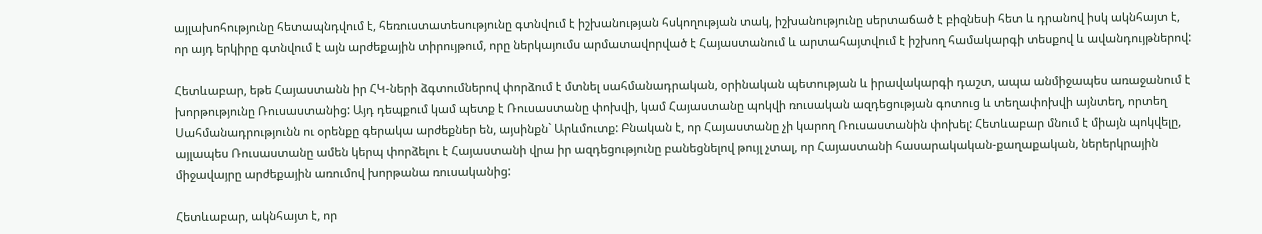այլախոհությունը հետապնդվում է, հեռուստատեսությունը գտնվում է իշխանության հսկողության տակ, իշխանությունը սերտաճած է բիզնեսի հետ և դրանով իսկ ակնհայտ է, որ այդ երկիրը գտնվում է այն արժեքային տիրույթում, որը ներկայումս արմատավորված է Հայաստանում և արտահայտվում է իշխող համակարգի տեսքով և ավանդույթներով:

Հետևաբար, եթե Հայաստանն իր ՀԿ-ների ձգտումներով փորձում է մտնել սահմանադրական, օրինական պետության և իրավակարգի դաշտ, ապա անմիջապես առաջանում է խորթությունը Ռուսաստանից: Այդ դեպքում կամ պետք է Ռուսաստանը փոխվի, կամ Հայաստանը պոկվի ռուսական ազդեցության գոտուց և տեղափոխվի այնտեղ, որտեղ Սահմանադրությունն ու օրենքը գերակա արժեքներ են, այսինքն` Արևմուտք: Բնական է, որ Հայաստանը չի կարող Ռուսաստանին փոխել: Հետևաբար մնում է միայն պոկվելը, այլապես Ռուսաստանը ամեն կերպ փորձելու է Հայաստանի վրա իր ազդեցությունը բանեցնելով թույլ չտալ, որ Հայաստանի հասարակական-քաղաքական, ներերկրային միջավայրը արժեքային առումով խորթանա ռուսականից:

Հետևաբար, ակնհայտ է, որ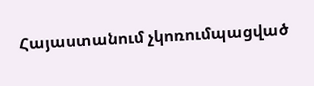Հայաստանում չկոռումպացված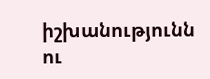իշխանությունն ու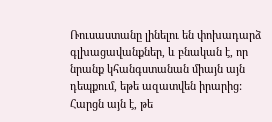Ռուսաստանը լինելու են փոխադարձ գլխացավանքներ, և բնական է, որ նրանք կհանգստանան միայն այն դեպքում, եթե ազատվեն իրարից: Հարցն այն է, թե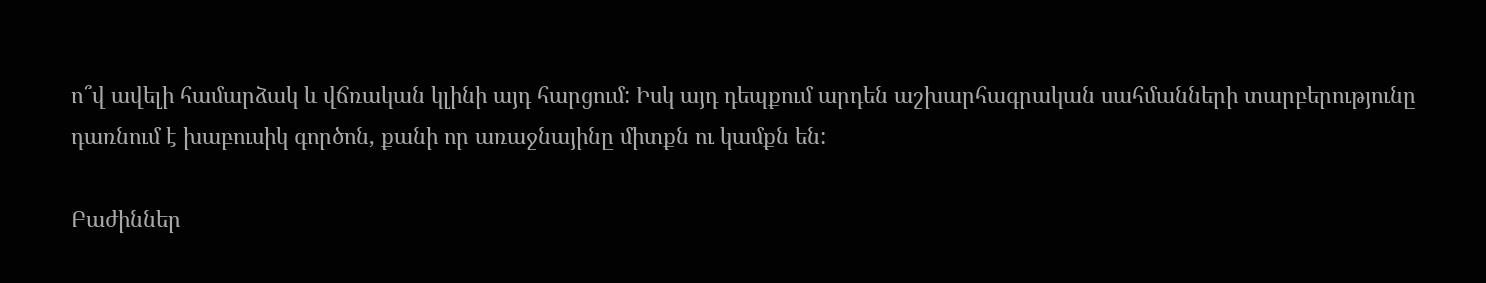ո՞վ ավելի համարձակ և վճռական կլինի այդ հարցում: Իսկ այդ դեպքում արդեն աշխարհագրական սահմանների տարբերությունը դառնում է խաբուսիկ գործոն, քանի որ առաջնայինը միտքն ու կամքն են:

Բաժիններ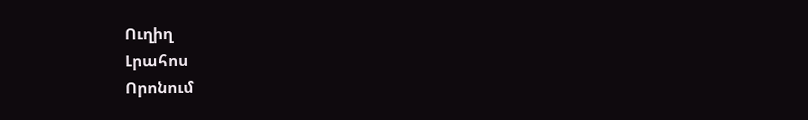Ուղիղ
Լրահոս
Որոնում